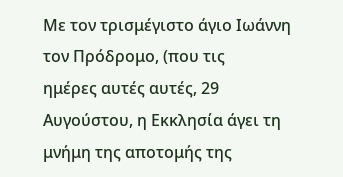Με τον τρισμέγιστο άγιο Ιωάννη τον Πρόδρομο, (που τις
ημέρες αυτές αυτές, 29 Αυγούστου, η Εκκλησία άγει τη μνήμη της αποτομής της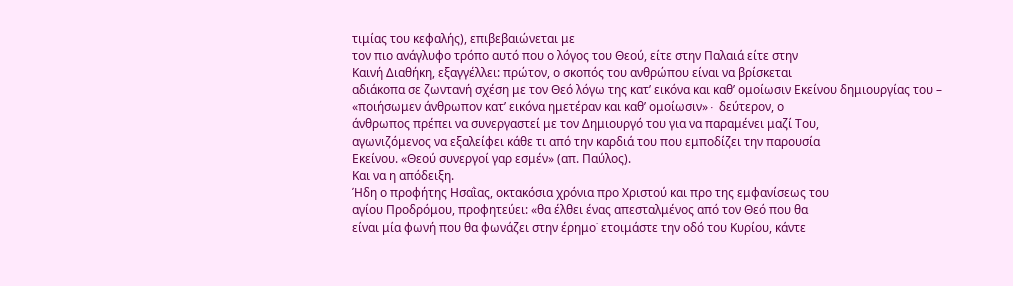τιμίας του κεφαλής), επιβεβαιώνεται με
τον πιο ανάγλυφο τρόπο αυτό που ο λόγος του Θεού, είτε στην Παλαιά είτε στην
Καινή Διαθήκη, εξαγγέλλει: πρώτον, ο σκοπός του ανθρώπου είναι να βρίσκεται
αδιάκοπα σε ζωντανή σχέση με τον Θεό λόγω της κατ’ εικόνα και καθ’ ομοίωσιν Εκείνου δημιουργίας του –
«ποιήσωμεν άνθρωπον κατ’ εικόνα ημετέραν και καθ’ ομοίωσιν»∙ δεύτερον, ο
άνθρωπος πρέπει να συνεργαστεί με τον Δημιουργό του για να παραμένει μαζί Του,
αγωνιζόμενος να εξαλείφει κάθε τι από την καρδιά του που εμποδίζει την παρουσία
Εκείνου. «Θεού συνεργοί γαρ εσμέν» (απ. Παύλος).
Και να η απόδειξη.
Ήδη ο προφήτης Ησαῒας, οκτακόσια χρόνια προ Χριστού και προ της εμφανίσεως του
αγίου Προδρόμου, προφητεύει: «θα έλθει ένας απεσταλμένος από τον Θεό που θα
είναι μία φωνή που θα φωνάζει στην έρημο˙ ετοιμάστε την οδό του Κυρίου, κάντε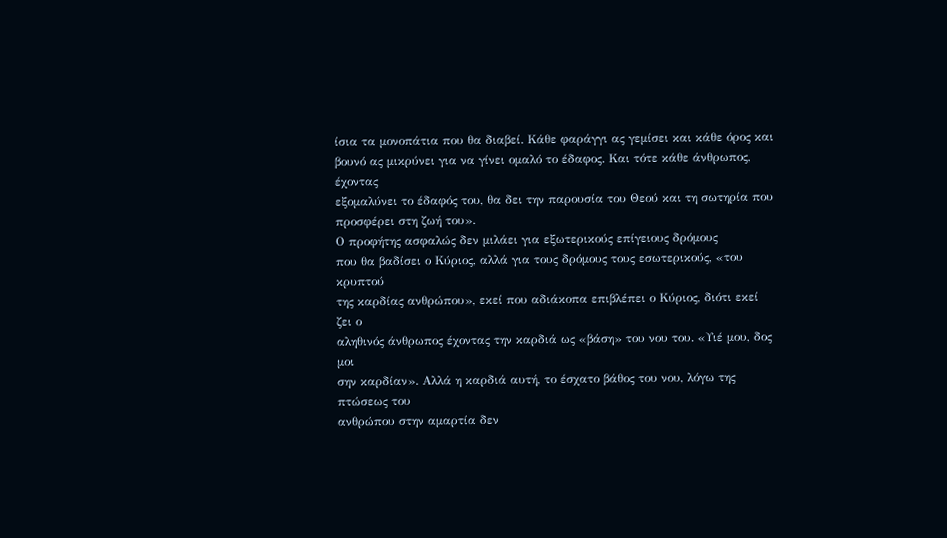ίσια τα μονοπάτια που θα διαβεί. Κάθε φαράγγι ας γεμίσει και κάθε όρος και
βουνό ας μικρύνει για να γίνει ομαλό το έδαφος. Και τότε κάθε άνθρωπος, έχοντας
εξομαλύνει το έδαφός του, θα δει την παρουσία του Θεού και τη σωτηρία που
προσφέρει στη ζωή του».
Ο προφήτης ασφαλώς δεν μιλάει για εξωτερικούς επίγειους δρόμους
που θα βαδίσει ο Κύριος, αλλά για τους δρόμους τους εσωτερικούς, «του κρυπτού
της καρδίας ανθρώπου», εκεί που αδιάκοπα επιβλέπει ο Κύριος, διότι εκεί ζει ο
αληθινός άνθρωπος έχοντας την καρδιά ως «βάση» του νου του. «Υιέ μου, δος μοι
σην καρδίαν». Αλλά η καρδιά αυτή, το έσχατο βάθος του νου, λόγω της πτώσεως του
ανθρώπου στην αμαρτία δεν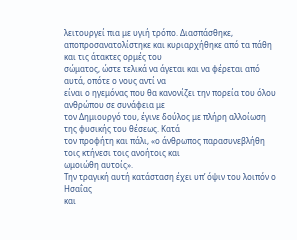λειτουργεί πια με υγιή τρόπο. Διασπάσθηκε,
αποπροσανατολίστηκε και κυριαρχήθηκε από τα πάθη και τις άτακτες ορμές του
σώματος, ώστε τελικά να άγεται και να φέρεται από αυτά, οπότε ο νους αντί να
είναι ο ηγεμόνας που θα κανονίζει την πορεία του όλου ανθρώπου σε συνάφεια με
τον Δημιουργό του, έγινε δούλος με πλήρη αλλοίωση της φυσικής του θέσεως. Κατά
τον προφήτη και πάλι, «ο άνθρωπος παρασυνεβλήθη τοις κτήνεσι τοις ανοήτοις και
ωμοιώθη αυτοίς».
Την τραγική αυτή κατάσταση έχει υπ’ όψιν του λοιπόν ο Ησαΐας
και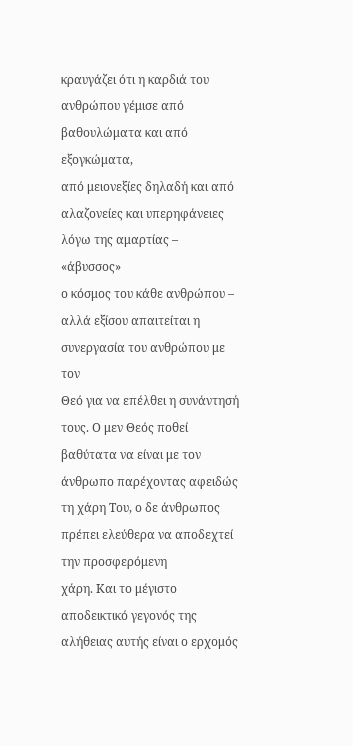κραυγάζει ότι η καρδιά του ανθρώπου γέμισε από βαθουλώματα και από εξογκώματα,
από μειονεξίες δηλαδή και από αλαζονείες και υπερηφάνειες λόγω της αμαρτίας – «άβυσσος»
ο κόσμος του κάθε ανθρώπου – αλλά εξίσου απαιτείται η συνεργασία του ανθρώπου με τον
Θεό για να επέλθει η συνάντησή τους. Ο μεν Θεός ποθεί βαθύτατα να είναι με τον
άνθρωπο παρέχοντας αφειδώς τη χάρη Του, ο δε άνθρωπος πρέπει ελεύθερα να αποδεχτεί την προσφερόμενη
χάρη. Και το μέγιστο αποδεικτικό γεγονός της αλήθειας αυτής είναι ο ερχομός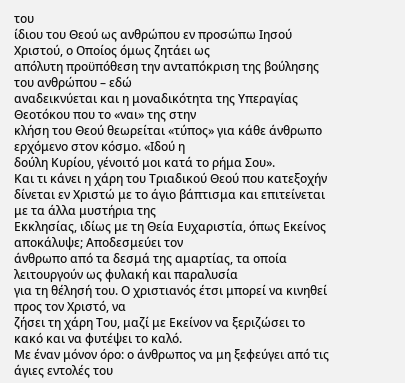του
ίδιου του Θεού ως ανθρώπου εν προσώπω Ιησού Χριστού, ο Οποίος όμως ζητάει ως
απόλυτη προϋπόθεση την ανταπόκριση της βούλησης του ανθρώπου – εδώ
αναδεικνύεται και η μοναδικότητα της Υπεραγίας Θεοτόκου που το «ναι» της στην
κλήση του Θεού θεωρείται «τύπος» για κάθε άνθρωπο ερχόμενο στον κόσμο. «Ιδού η
δούλη Κυρίου, γένοιτό μοι κατά το ρήμα Σου».
Και τι κάνει η χάρη του Τριαδικού Θεού που κατεξοχήν
δίνεται εν Χριστώ με το άγιο βάπτισμα και επιτείνεται με τα άλλα μυστήρια της
Εκκλησίας, ιδίως με τη Θεία Ευχαριστία, όπως Εκείνος αποκάλυψε; Αποδεσμεύει τον
άνθρωπο από τα δεσμά της αμαρτίας, τα οποία λειτουργούν ως φυλακή και παραλυσία
για τη θέλησή του. Ο χριστιανός έτσι μπορεί να κινηθεί προς τον Χριστό, να
ζήσει τη χάρη Του, μαζί με Εκείνον να ξεριζώσει το κακό και να φυτέψει το καλό.
Με έναν μόνον όρο: ο άνθρωπος να μη ξεφεύγει από τις άγιες εντολές του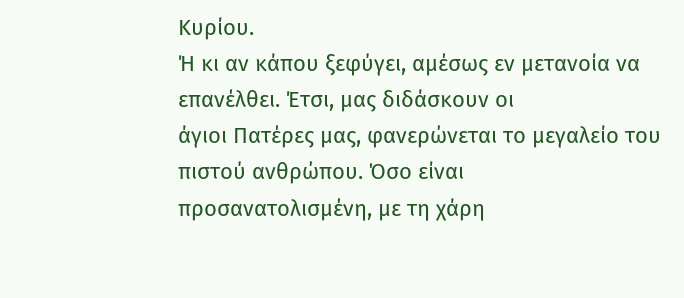Κυρίου.
Ή κι αν κάπου ξεφύγει, αμέσως εν μετανοία να επανέλθει. Έτσι, μας διδάσκουν οι
άγιοι Πατέρες μας, φανερώνεται το μεγαλείο του πιστού ανθρώπου. Όσο είναι
προσανατολισμένη, με τη χάρη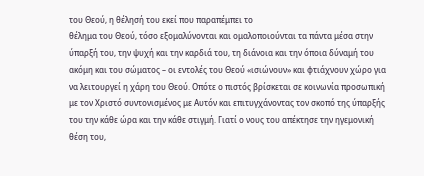του Θεού, η θέλησή του εκεί που παραπέμπει το
θέλημα του Θεού, τόσο εξομαλύνονται και ομαλοποιούνται τα πάντα μέσα στην
ύπαρξή του, την ψυχή και την καρδιά του, τη διάνοια και την όποια δύναμή του
ακόμη και του σώματος – οι εντολές του Θεού «ισιώνουν» και φτιάχνουν χώρο για
να λειτουργεί η χάρη του Θεού. Οπότε ο πιστός βρίσκεται σε κοινωνία προσωπική
με τον Χριστό συντονισμένος με Αυτόν και επιτυγχάνοντας τον σκοπό της ύπαρξής
του την κάθε ώρα και την κάθε στιγμή. Γιατί ο νους του απέκτησε την ηγεμονική
θέση του,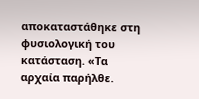αποκαταστάθηκε στη φυσιολογική του κατάσταση. «Τα αρχαία παρήλθε.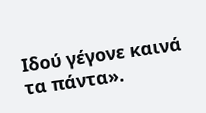Ιδού γέγονε καινά τα πάντα».